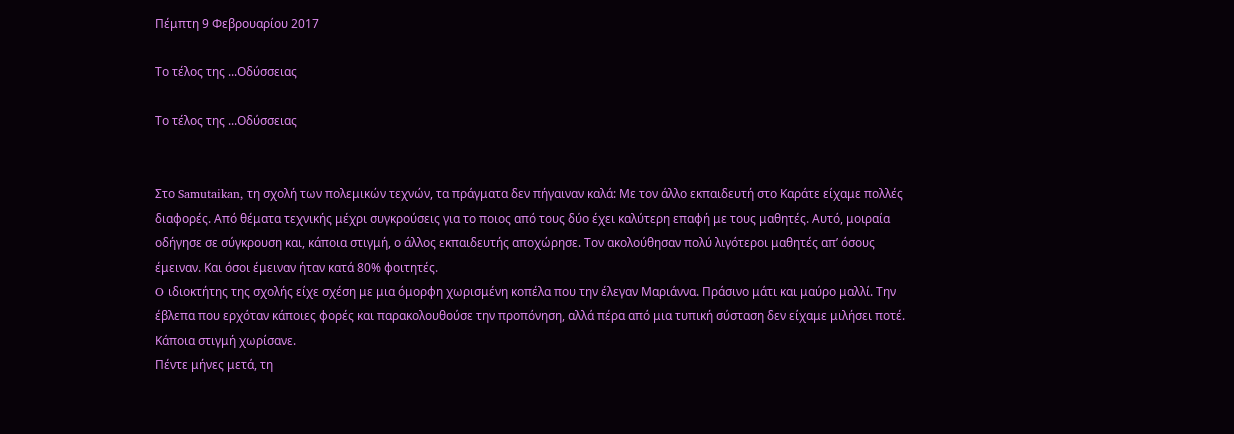Πέμπτη 9 Φεβρουαρίου 2017

Το τέλος της ...Οδύσσειας

Το τέλος της ...Οδύσσειας


Στο Samutaikan, τη σχολή των πολεμικών τεχνών, τα πράγματα δεν πήγαιναν καλά: Με τον άλλο εκπαιδευτή στο Καράτε είχαμε πολλές διαφορές. Από θέματα τεχνικής μέχρι συγκρούσεις για το ποιος από τους δύο έχει καλύτερη επαφή με τους μαθητές. Αυτό, μοιραία οδήγησε σε σύγκρουση και, κάποια στιγμή, ο άλλος εκπαιδευτής αποχώρησε. Τον ακολούθησαν πολύ λιγότεροι μαθητές απ’ όσους έμειναν. Και όσοι έμειναν ήταν κατά 80% φοιτητές.
O ιδιοκτήτης της σχολής είχε σχέση με μια όμορφη χωρισμένη κοπέλα που την έλεγαν Μαριάννα. Πράσινο μάτι και μαύρο μαλλί. Την έβλεπα που ερχόταν κάποιες φορές και παρακολουθούσε την προπόνηση, αλλά πέρα από μια τυπική σύσταση δεν είχαμε μιλήσει ποτέ. Κάποια στιγμή χωρίσανε.
Πέντε μήνες μετά, τη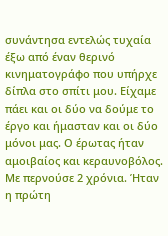συνάντησα εντελώς τυχαία έξω από έναν θερινό κινηματογράφο που υπήρχε δίπλα στο σπίτι μου. Είχαμε πάει και οι δύο να δούμε το έργο και ήμασταν και οι δύο μόνοι μας. Ο έρωτας ήταν αμοιβαίος και κεραυνοβόλος. Με περνούσε 2 χρόνια. Ήταν η πρώτη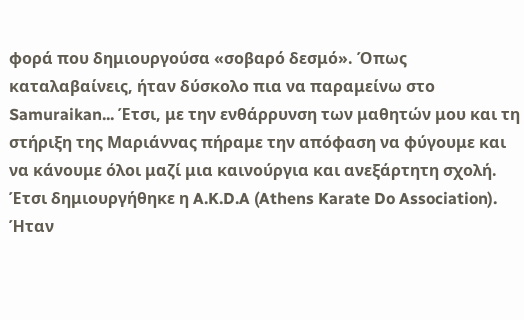φορά που δημιουργούσα «σοβαρό δεσμό». Όπως καταλαβαίνεις, ήταν δύσκολο πια να παραμείνω στο Samuraikan... Έτσι, με την ενθάρρυνση των μαθητών μου και τη στήριξη της Μαριάννας πήραμε την απόφαση να φύγουμε και να κάνουμε όλοι μαζί μια καινούργια και ανεξάρτητη σχολή.
Έτσι δημιουργήθηκε η A.K.D.A (Athens Karate Do Association). Ήταν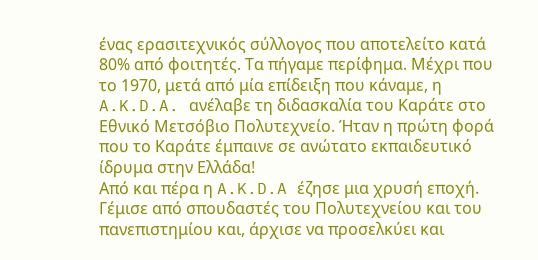ένας ερασιτεχνικός σύλλογος που αποτελείτο κατά 80% από φοιτητές. Τα πήγαμε περίφημα. Μέχρι που το 1970, μετά από μία επίδειξη που κάναμε, η A.K.D.A. ανέλαβε τη διδασκαλία του Καράτε στο Εθνικό Μετσόβιο Πολυτεχνείο. Ήταν η πρώτη φορά που το Καράτε έμπαινε σε ανώτατο εκπαιδευτικό ίδρυμα στην Ελλάδα!
Από και πέρα η A.K.D.A έζησε μια χρυσή εποχή. Γέμισε από σπουδαστές του Πολυτεχνείου και του πανεπιστημίου και, άρχισε να προσελκύει και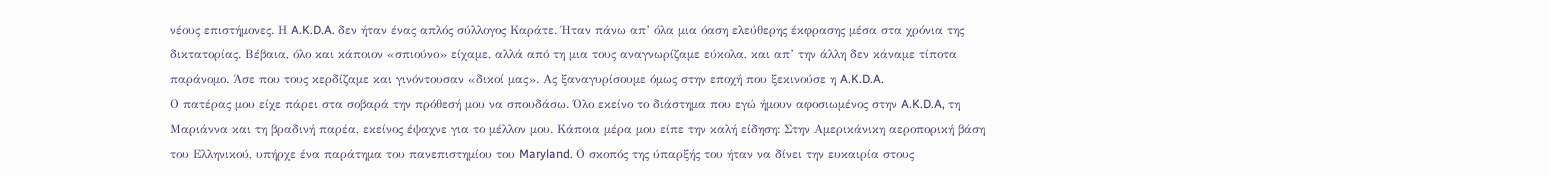νέους επιστήμονες. Η A.K.D.A. δεν ήταν ένας απλός σύλλογος Καράτε. Ήταν πάνω απ’ όλα μια όαση ελεύθερης έκφρασης μέσα στα χρόνια της δικτατορίας. Βέβαια, όλο και κάποιον «σπιούνο» είχαμε, αλλά από τη μια τους αναγνωρίζαμε εύκολα, και απ’ την άλλη δεν κάναμε τίποτα παράνομο. Άσε που τους κερδίζαμε και γινόντουσαν «δικοί μας». Ας ξαναγυρίσουμε όμως στην εποχή που ξεκινούσε η A.K.D.A.
Ο πατέρας μου είχε πάρει στα σοβαρά την πρόθεσή μου να σπουδάσω. Όλο εκείνο το διάστημα που εγώ ήμουν αφοσιωμένος στην A.K.D.A, τη Μαριάννα και τη βραδινή παρέα, εκείνος έψαχνε για το μέλλον μου. Κάποια μέρα μου είπε την καλή είδηση: Στην Αμερικάνικη αεροπορική βάση του Ελληνικού, υπήρχε ένα παράτημα του πανεπιστημίου του Maryland. Ο σκοπός της ύπαρξής του ήταν να δίνει την ευκαιρία στους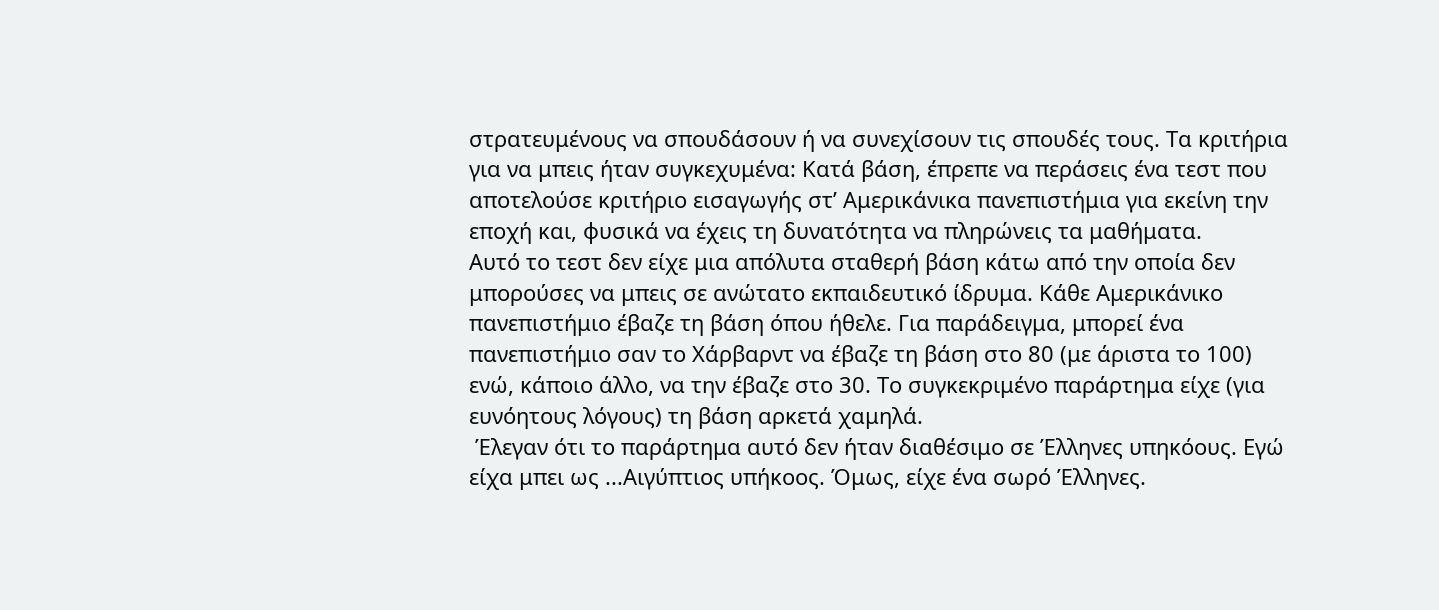στρατευμένους να σπουδάσουν ή να συνεχίσουν τις σπουδές τους. Τα κριτήρια για να μπεις ήταν συγκεχυμένα: Κατά βάση, έπρεπε να περάσεις ένα τεστ που αποτελούσε κριτήριο εισαγωγής στ’ Αμερικάνικα πανεπιστήμια για εκείνη την εποχή και, φυσικά να έχεις τη δυνατότητα να πληρώνεις τα μαθήματα.
Αυτό το τεστ δεν είχε μια απόλυτα σταθερή βάση κάτω από την οποία δεν μπορούσες να μπεις σε ανώτατο εκπαιδευτικό ίδρυμα. Κάθε Αμερικάνικο πανεπιστήμιο έβαζε τη βάση όπου ήθελε. Για παράδειγμα, μπορεί ένα πανεπιστήμιο σαν το Χάρβαρντ να έβαζε τη βάση στο 80 (με άριστα το 100) ενώ, κάποιο άλλο, να την έβαζε στο 30. Το συγκεκριμένο παράρτημα είχε (για ευνόητους λόγους) τη βάση αρκετά χαμηλά.
 Έλεγαν ότι το παράρτημα αυτό δεν ήταν διαθέσιμο σε Έλληνες υπηκόους. Εγώ είχα μπει ως ...Αιγύπτιος υπήκοος. Όμως, είχε ένα σωρό Έλληνες.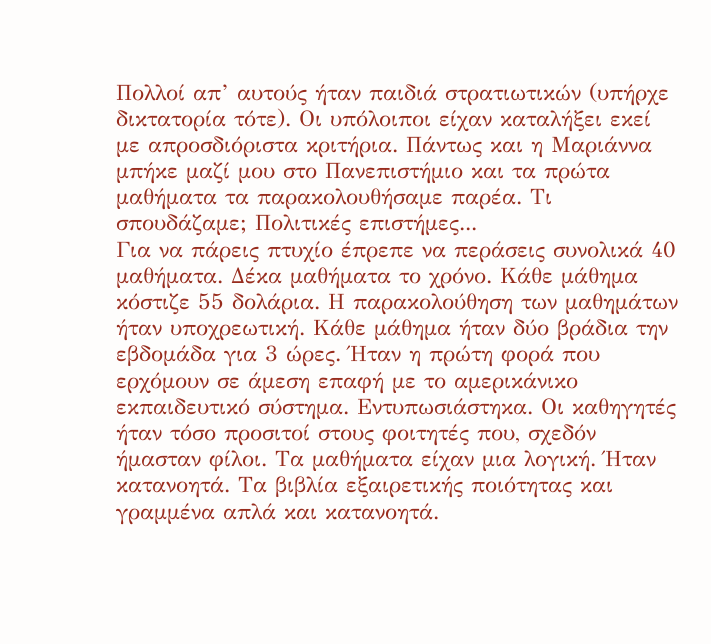Πολλοί απ’ αυτούς ήταν παιδιά στρατιωτικών (υπήρχε δικτατορία τότε). Οι υπόλοιποι είχαν καταλήξει εκεί με απροσδιόριστα κριτήρια. Πάντως και η Μαριάννα μπήκε μαζί μου στο Πανεπιστήμιο και τα πρώτα μαθήματα τα παρακολουθήσαμε παρέα. Τι σπουδάζαμε; Πολιτικές επιστήμες...
Για να πάρεις πτυχίο έπρεπε να περάσεις συνολικά 40 μαθήματα. Δέκα μαθήματα το χρόνο. Κάθε μάθημα κόστιζε 55 δολάρια. Η παρακολούθηση των μαθημάτων ήταν υποχρεωτική. Κάθε μάθημα ήταν δύο βράδια την εβδομάδα για 3 ώρες. Ήταν η πρώτη φορά που ερχόμουν σε άμεση επαφή με το αμερικάνικο εκπαιδευτικό σύστημα. Εντυπωσιάστηκα. Οι καθηγητές ήταν τόσο προσιτοί στους φοιτητές που, σχεδόν ήμασταν φίλοι. Τα μαθήματα είχαν μια λογική. Ήταν κατανοητά. Τα βιβλία εξαιρετικής ποιότητας και γραμμένα απλά και κατανοητά.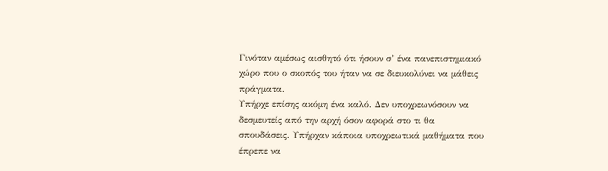Γινόταν αμέσως αισθητό ότι ήσουν σ’ ένα πανεπιστημιακό χώρο που ο σκοπός του ήταν να σε διευκολύνει να μάθεις πράγματα.
Υπήρχε επίσης ακόμη ένα καλό. Δεν υποχρεωνόσουν να δεσμευτείς από την αρχή όσον αφορά στο τι θα σπουδάσεις. Υπήρχαν κάποια υποχρεωτικά μαθήματα που έπρεπε να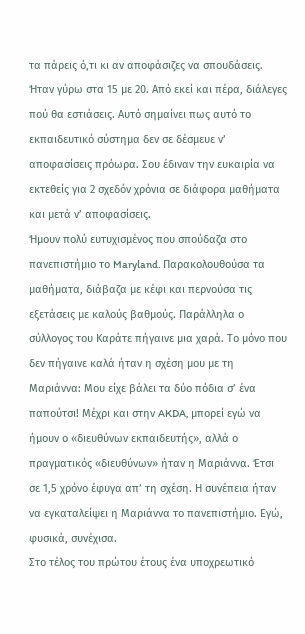τα πάρεις ό,τι κι αν αποφάσιζες να σπουδάσεις. Ήταν γύρω στα 15 με 20. Από εκεί και πέρα, διάλεγες πού θα εστιάσεις. Αυτό σημαίνει πως αυτό το εκπαιδευτικό σύστημα δεν σε δέσμευε ν’ αποφασίσεις πρόωρα. Σου έδιναν την ευκαιρία να εκτεθείς για 2 σχεδόν χρόνια σε διάφορα μαθήματα και μετά ν’ αποφασίσεις.
Ήμουν πολύ ευτυχισμένος που σπούδαζα στο πανεπιστήμιο το Maryland. Παρακολουθούσα τα μαθήματα, διάβαζα με κέφι και περνούσα τις εξετάσεις με καλούς βαθμούς. Παράλληλα ο σύλλογος του Καράτε πήγαινε μια χαρά. Το μόνο που δεν πήγαινε καλά ήταν η σχέση μου με τη Μαριάννα: Μου είχε βάλει τα δύο πόδια σ’ ένα παπούτσι! Μέχρι και στην AKDA, μπορεί εγώ να ήμουν ο «διευθύνων εκπαιδευτής», αλλά ο πραγματικός «διευθύνων» ήταν η Μαριάννα. Έτσι σε 1,5 χρόνο έφυγα απ’ τη σχέση. Η συνέπεια ήταν να εγκαταλείψει η Μαριάννα το πανεπιστήμιο. Εγώ, φυσικά, συνέχισα.
Στο τέλος του πρώτου έτους ένα υποχρεωτικό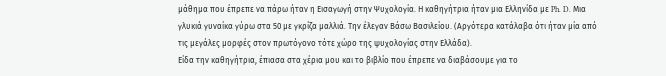μάθημα που έπρεπε να πάρω ήταν η Εισαγωγή στην Ψυχολογία. Η καθηγήτρια ήταν μια Ελληνίδα με Ph. D. Μια γλυκιά γυναίκα γύρω στα 50 με γκρίζα μαλλιά. Την έλεγαν Βάσω Βασιλείου. (Αργότερα κατάλαβα ότι ήταν μία από τις μεγάλες μορφές στον πρωτόγονο τότε χώρο της ψυχολογίας στην Ελλάδα).
Είδα την καθηγήτρια, έπιασα στα χέρια μου και το βιβλίο που έπρεπε να διαβάσουμε για το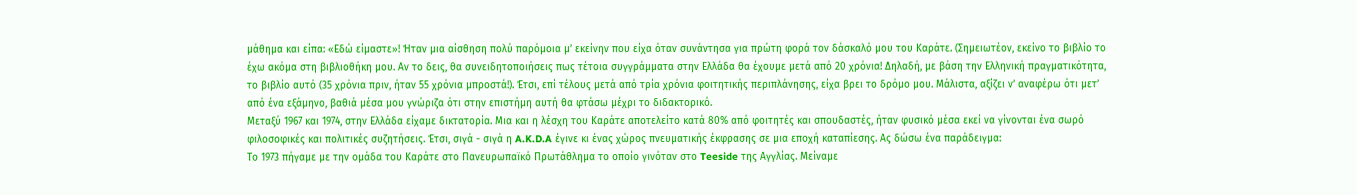μάθημα και είπα: «Εδώ είμαστε»! Ήταν μια αίσθηση πολύ παρόμοια μ’ εκείνην που είχα όταν συνάντησα για πρώτη φορά τον δάσκαλό μου του Καράτε. (Σημειωτέον, εκείνο το βιβλίο το έχω ακόμα στη βιβλιοθήκη μου. Αν το δεις, θα συνειδητοποιήσεις πως τέτοια συγγράμματα στην Ελλάδα θα έχουμε μετά από 20 χρόνια! Δηλαδή, με βάση την Ελληνική πραγματικότητα, το βιβλίο αυτό (35 χρόνια πριν, ήταν 55 χρόνια μπροστά!). Έτσι, επί τέλους μετά από τρία χρόνια φοιτητικής περιπλάνησης, είχα βρει το δρόμο μου. Μάλιστα, αξίζει ν’ αναφέρω ότι μετ’ από ένα εξάμηνο, βαθιά μέσα μου γνώριζα ότι στην επιστήμη αυτή θα φτάσω μέχρι το διδακτορικό.
Μεταξύ 1967 και 1974, στην Ελλάδα είχαμε δικτατορία. Μια και η λέσχη του Καράτε αποτελείτο κατά 80% από φοιτητές και σπουδαστές, ήταν φυσικό μέσα εκεί να γίνονται ένα σωρό φιλοσοφικές και πολιτικές συζητήσεις. Έτσι, σιγά - σιγά η A.K.D.A έγινε κι ένας χώρος πνευματικής έκφρασης σε μια εποχή καταπίεσης. Ας δώσω ένα παράδειγμα:
Το 1973 πήγαμε με την ομάδα του Καράτε στο Πανευρωπαϊκό Πρωτάθλημα το οποίο γινόταν στο Teeside της Αγγλίας. Μείναμε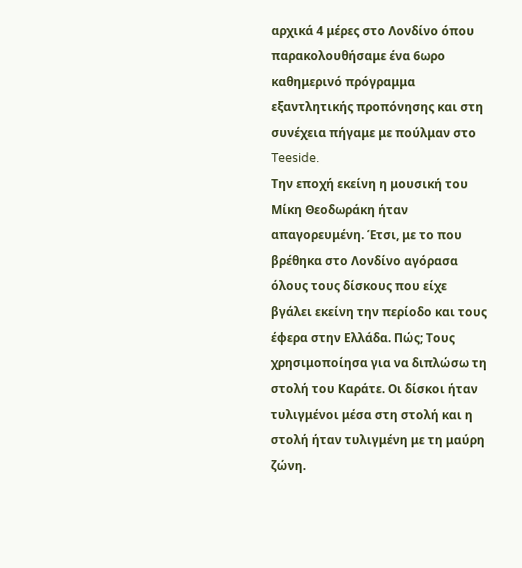αρχικά 4 μέρες στο Λονδίνο όπου παρακολουθήσαμε ένα 6ωρο καθημερινό πρόγραμμα εξαντλητικής προπόνησης και στη συνέχεια πήγαμε με πούλμαν στο Teeside.
Την εποχή εκείνη η μουσική του Μίκη Θεοδωράκη ήταν απαγορευμένη. Έτσι, με το που βρέθηκα στο Λονδίνο αγόρασα όλους τους δίσκους που είχε βγάλει εκείνη την περίοδο και τους έφερα στην Ελλάδα. Πώς; Τους χρησιμοποίησα για να διπλώσω τη στολή του Καράτε. Οι δίσκοι ήταν τυλιγμένοι μέσα στη στολή και η στολή ήταν τυλιγμένη με τη μαύρη ζώνη.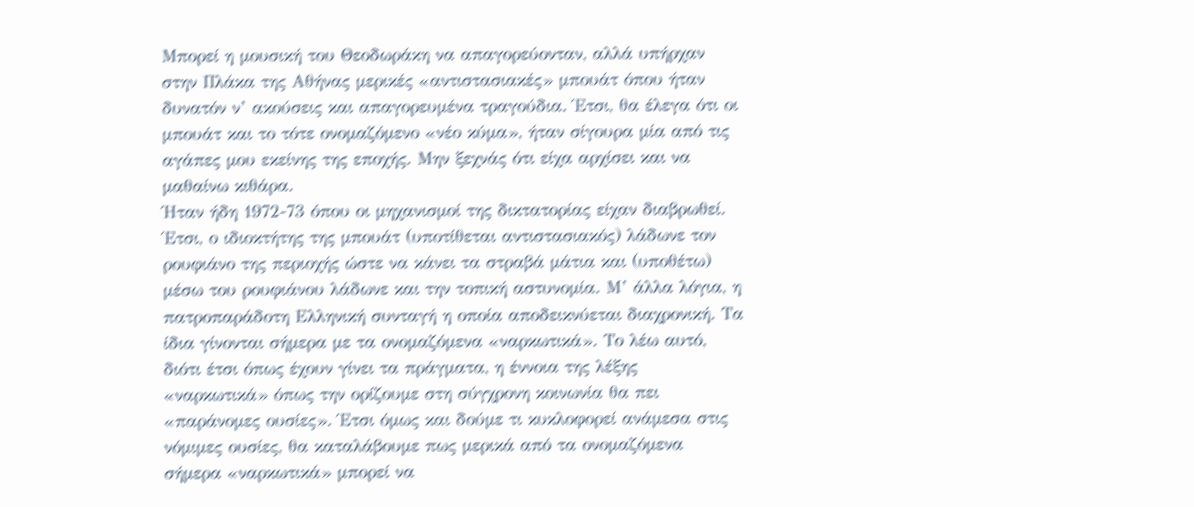Μπορεί η μουσική του Θεοδωράκη να απαγορεύονταν, αλλά υπήρχαν στην Πλάκα της Αθήνας μερικές «αντιστασιακές» μπουάτ όπου ήταν δυνατόν ν’ ακούσεις και απαγορευμένα τραγούδια. Έτσι, θα έλεγα ότι οι μπουάτ και το τότε ονομαζόμενο «νέο κύμα», ήταν σίγουρα μία από τις αγάπες μου εκείνης της εποχής. Μην ξεχνάς ότι είχα αρχίσει και να μαθαίνω κιθάρα.
Ήταν ήδη 1972-73 όπου οι μηχανισμοί της δικτατορίας είχαν διαβρωθεί. Έτσι, ο ιδιοκτήτης της μπουάτ (υποτίθεται αντιστασιακός) λάδωνε τον ρουφιάνο της περιοχής ώστε να κάνει τα στραβά μάτια και (υποθέτω) μέσω του ρουφιάνου λάδωνε και την τοπική αστυνομία. Μ’ άλλα λόγια, η πατροπαράδοτη Ελληνική συνταγή η οποία αποδεικνύεται διαχρονική. Τα ίδια γίνονται σήμερα με τα ονομαζόμενα «ναρκωτικά». Το λέω αυτό, διότι έτσι όπως έχουν γίνει τα πράγματα, η έννοια της λέξης «ναρκωτικά» όπως την ορίζουμε στη σύγχρονη κοινωνία θα πει «παράνομες ουσίες». Έτσι όμως και δούμε τι κυκλοφορεί ανάμεσα στις νόμιμες ουσίες, θα καταλάβουμε πως μερικά από τα ονομαζόμενα σήμερα «ναρκωτικά» μπορεί να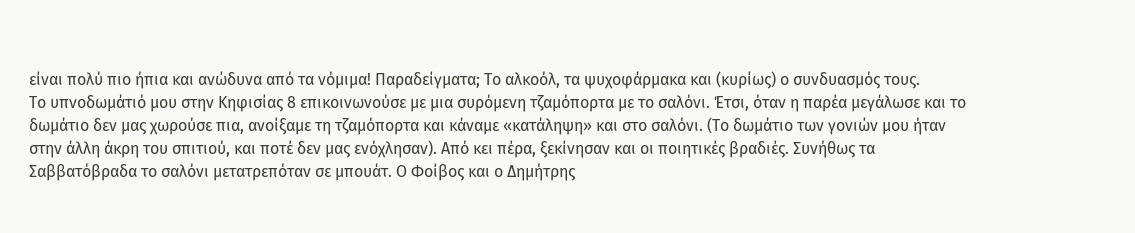είναι πολύ πιο ήπια και ανώδυνα από τα νόμιμα! Παραδείγματα; Το αλκοόλ, τα ψυχοφάρμακα και (κυρίως) ο συνδυασμός τους.
Το υπνοδωμάτιό μου στην Κηφισίας 8 επικοινωνούσε με μια συρόμενη τζαμόπορτα με το σαλόνι. Έτσι, όταν η παρέα μεγάλωσε και το δωμάτιο δεν μας χωρούσε πια, ανοίξαμε τη τζαμόπορτα και κάναμε «κατάληψη» και στο σαλόνι. (Το δωμάτιο των γονιών μου ήταν στην άλλη άκρη του σπιτιού, και ποτέ δεν μας ενόχλησαν). Από κει πέρα, ξεκίνησαν και οι ποιητικές βραδιές. Συνήθως τα Σαββατόβραδα το σαλόνι μετατρεπόταν σε μπουάτ. Ο Φοίβος και ο Δημήτρης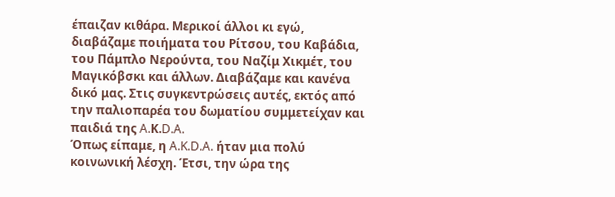έπαιζαν κιθάρα. Μερικοί άλλοι κι εγώ, διαβάζαμε ποιήματα του Ρίτσου, του Καβάδια, του Πάμπλο Νερούντα, του Ναζίμ Χικμέτ, του Μαγικόβσκι και άλλων. Διαβάζαμε και κανένα δικό μας. Στις συγκεντρώσεις αυτές, εκτός από την παλιοπαρέα του δωματίου συμμετείχαν και παιδιά της A.Κ.D.A.
Όπως είπαμε, η A.K.D.A. ήταν μια πολύ κοινωνική λέσχη. Έτσι, την ώρα της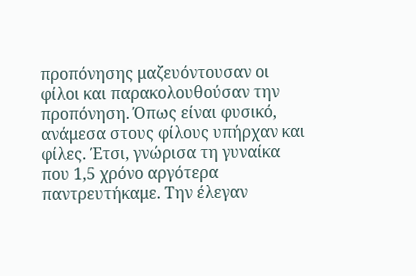προπόνησης μαζευόντουσαν οι φίλοι και παρακολουθούσαν την προπόνηση. Όπως είναι φυσικό, ανάμεσα στους φίλους υπήρχαν και φίλες. Έτσι, γνώρισα τη γυναίκα που 1,5 χρόνο αργότερα παντρευτήκαμε. Την έλεγαν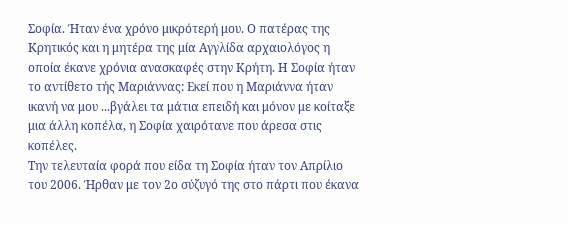Σοφία. Ήταν ένα χρόνο μικρότερή μου. Ο πατέρας της Κρητικός και η μητέρα της μία Αγγλίδα αρχαιολόγος η οποία έκανε χρόνια ανασκαφές στην Κρήτη. Η Σοφία ήταν το αντίθετο τής Μαριάννας: Εκεί που η Μαριάννα ήταν ικανή να μου ...βγάλει τα μάτια επειδή και μόνον με κοίταξε μια άλλη κοπέλα, η Σοφία χαιρότανε που άρεσα στις κοπέλες.
Την τελευταία φορά που είδα τη Σοφία ήταν τον Απρίλιο του 2006. Ήρθαν με τον 2ο σύζυγό της στο πάρτι που έκανα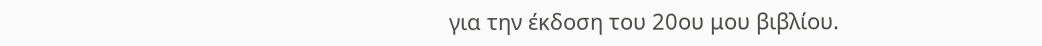για την έκδοση του 20ου μου βιβλίου.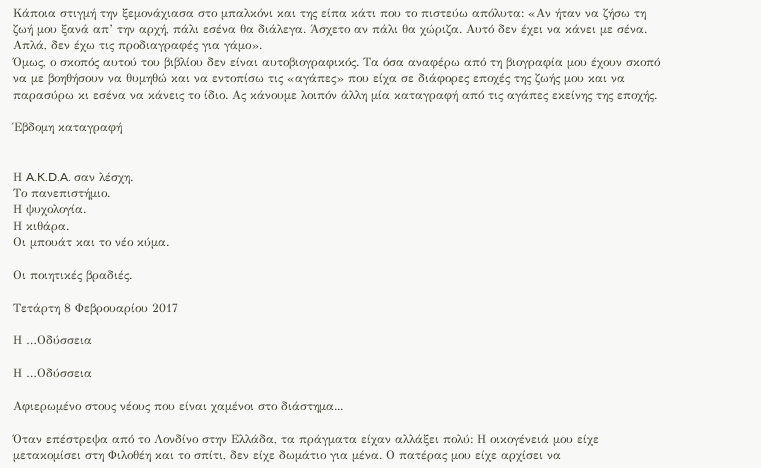Κάποια στιγμή την ξεμονάχιασα στο μπαλκόνι και της είπα κάτι που το πιστεύω απόλυτα: «Αν ήταν να ζήσω τη ζωή μου ξανά απ’ την αρχή, πάλι εσένα θα διάλεγα. Άσχετο αν πάλι θα χώριζα. Αυτό δεν έχει να κάνει με σένα. Απλά, δεν έχω τις προδιαγραφές για γάμο».
Όμως, ο σκοπός αυτού του βιβλίου δεν είναι αυτοβιογραφικός. Τα όσα αναφέρω από τη βιογραφία μου έχουν σκοπό να με βοηθήσουν να θυμηθώ και να εντοπίσω τις «αγάπες» που είχα σε διάφορες εποχές της ζωής μου και να παρασύρω κι εσένα να κάνεις το ίδιο. Ας κάνουμε λοιπόν άλλη μία καταγραφή από τις αγάπες εκείνης της εποχής.

Έβδομη καταγραφή


Η A.K.D.A. σαν λέσχη.
Το πανεπιστήμιο.
Η ψυχολογία.
Η κιθάρα.
Οι μπουάτ και το νέο κύμα.

Οι ποιητικές βραδιές.

Τετάρτη 8 Φεβρουαρίου 2017

Η …Οδύσσεια

Η …Οδύσσεια

Αφιερωμένο στους νέους που είναι χαμένοι στο διάστημα...

Όταν επέστρεψα από το Λονδίνο στην Ελλάδα, τα πράγματα είχαν αλλάξει πολύ: Η οικογένειά μου είχε μετακομίσει στη Φιλοθέη και το σπίτι, δεν είχε δωμάτιο για μένα. Ο πατέρας μου είχε αρχίσει να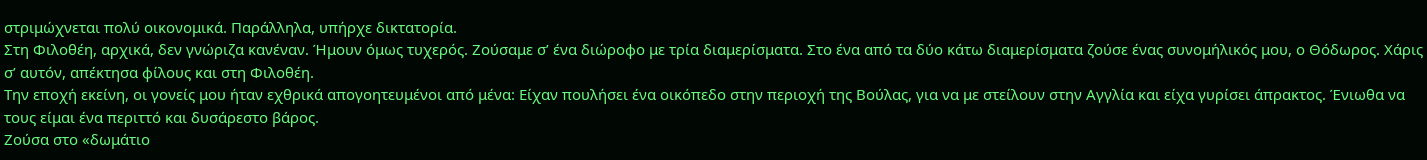στριμώχνεται πολύ οικονομικά. Παράλληλα, υπήρχε δικτατορία.
Στη Φιλοθέη, αρχικά, δεν γνώριζα κανέναν. Ήμουν όμως τυχερός. Ζούσαμε σ’ ένα διώροφο με τρία διαμερίσματα. Στο ένα από τα δύο κάτω διαμερίσματα ζούσε ένας συνομήλικός μου, ο Θόδωρος. Χάρις σ’ αυτόν, απέκτησα φίλους και στη Φιλοθέη.
Την εποχή εκείνη, οι γονείς μου ήταν εχθρικά απογοητευμένοι από μένα: Είχαν πουλήσει ένα οικόπεδο στην περιοχή της Βούλας, για να με στείλουν στην Αγγλία και είχα γυρίσει άπρακτος. Ένιωθα να τους είμαι ένα περιττό και δυσάρεστο βάρος.
Ζούσα στο «δωμάτιο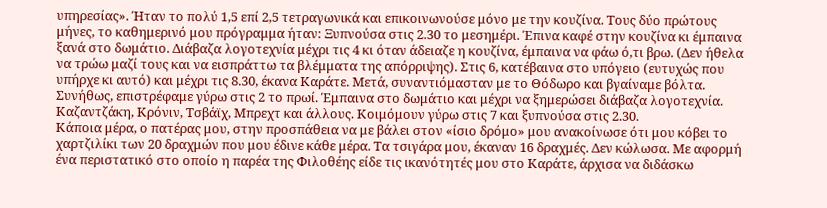υπηρεσίας». Ήταν το πολύ 1,5 επί 2,5 τετραγωνικά και επικοινωνούσε μόνο με την κουζίνα. Τους δύο πρώτους μήνες, το καθημερινό μου πρόγραμμα ήταν: Ξυπνούσα στις 2.30 το μεσημέρι. Έπινα καφέ στην κουζίνα κι έμπαινα ξανά στο δωμάτιο. Διάβαζα λογοτεχνία μέχρι τις 4 κι όταν άδειαζε η κουζίνα, έμπαινα να φάω ό,τι βρω. (Δεν ήθελα να τρώω μαζί τους και να εισπράττω τα βλέμματα της απόρριψης). Στις 6, κατέβαινα στο υπόγειο (ευτυχώς που υπήρχε κι αυτό) και μέχρι τις 8.30, έκανα Καράτε. Μετά, συναντιόμασταν με το Θόδωρο και βγαίναμε βόλτα. Συνήθως, επιστρέφαμε γύρω στις 2 το πρωί. Έμπαινα στο δωμάτιο και μέχρι να ξημερώσει διάβαζα λογοτεχνία. Καζαντζάκη, Κρόνιν, Τσβάϊχ, Μπρεχτ και άλλους. Κοιμόμουν γύρω στις 7 και ξυπνούσα στις 2.30.
Κάποια μέρα, ο πατέρας μου, στην προσπάθεια να με βάλει στον «ίσιο δρόμο» μου ανακοίνωσε ότι μου κόβει το χαρτζιλίκι των 20 δραχμών που μου έδινε κάθε μέρα. Τα τσιγάρα μου, έκαναν 16 δραχμές. Δεν κώλωσα. Με αφορμή ένα περιστατικό στο οποίο η παρέα της Φιλοθέης είδε τις ικανότητές μου στο Καράτε, άρχισα να διδάσκω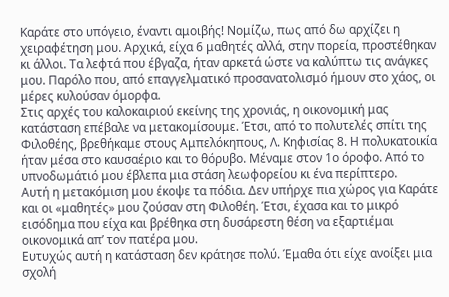Καράτε στο υπόγειο, έναντι αμοιβής! Νομίζω, πως από δω αρχίζει η χειραφέτηση μου. Αρχικά, είχα 6 μαθητές αλλά, στην πορεία, προστέθηκαν κι άλλοι. Τα λεφτά που έβγαζα, ήταν αρκετά ώστε να καλύπτω τις ανάγκες μου. Παρόλο που, από επαγγελματικό προσανατολισμό ήμουν στο χάος, οι μέρες κυλούσαν όμορφα.
Στις αρχές του καλοκαιριού εκείνης της χρονιάς, η οικονομική μας κατάσταση επέβαλε να μετακομίσουμε. Έτσι, από το πολυτελές σπίτι της Φιλοθέης, βρεθήκαμε στους Αμπελόκηπους, Λ. Κηφισίας 8. Η πολυκατοικία ήταν μέσα στο καυσαέριο και το θόρυβο. Μέναμε στον 1ο όροφο. Από το υπνοδωμάτιό μου έβλεπα μια στάση λεωφορείου κι ένα περίπτερο.
Αυτή η μετακόμιση μου έκοψε τα πόδια. Δεν υπήρχε πια χώρος για Καράτε και οι «μαθητές» μου ζούσαν στη Φιλοθέη. Έτσι, έχασα και το μικρό εισόδημα που είχα και βρέθηκα στη δυσάρεστη θέση να εξαρτιέμαι οικονομικά απ’ τον πατέρα μου.
Ευτυχώς αυτή η κατάσταση δεν κράτησε πολύ. Έμαθα ότι είχε ανοίξει μια σχολή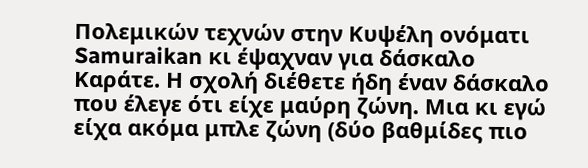Πολεμικών τεχνών στην Κυψέλη ονόματι Samuraikan κι έψαχναν για δάσκαλο Καράτε. Η σχολή διέθετε ήδη έναν δάσκαλο που έλεγε ότι είχε μαύρη ζώνη. Μια κι εγώ είχα ακόμα μπλε ζώνη (δύο βαθμίδες πιο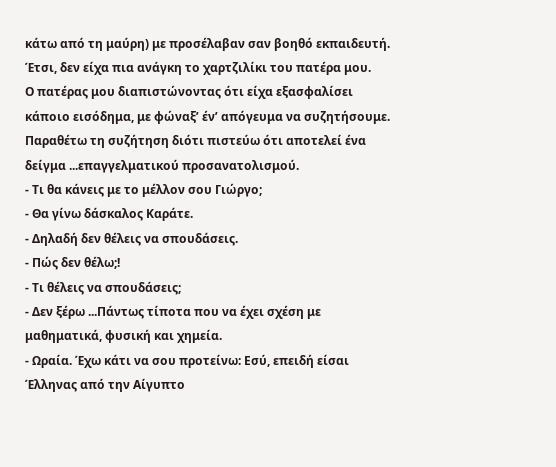κάτω από τη μαύρη) με προσέλαβαν σαν βοηθό εκπαιδευτή. Έτσι, δεν είχα πια ανάγκη το χαρτζιλίκι του πατέρα μου.
Ο πατέρας μου διαπιστώνοντας ότι είχα εξασφαλίσει κάποιο εισόδημα, με φώναξ’ έν’ απόγευμα να συζητήσουμε. Παραθέτω τη συζήτηση διότι πιστεύω ότι αποτελεί ένα δείγμα ...επαγγελματικού προσανατολισμού.
- Τι θα κάνεις με το μέλλον σου Γιώργο;
- Θα γίνω δάσκαλος Καράτε.
- Δηλαδή δεν θέλεις να σπουδάσεις.
- Πώς δεν θέλω;!
- Τι θέλεις να σπουδάσεις;
- Δεν ξέρω ...Πάντως τίποτα που να έχει σχέση με μαθηματικά, φυσική και χημεία.
- Ωραία. Έχω κάτι να σου προτείνω: Εσύ, επειδή είσαι Έλληνας από την Αίγυπτο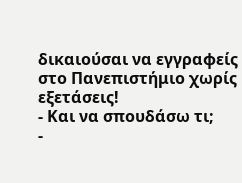δικαιούσαι να εγγραφείς στο Πανεπιστήμιο χωρίς εξετάσεις!
- Και να σπουδάσω τι;
-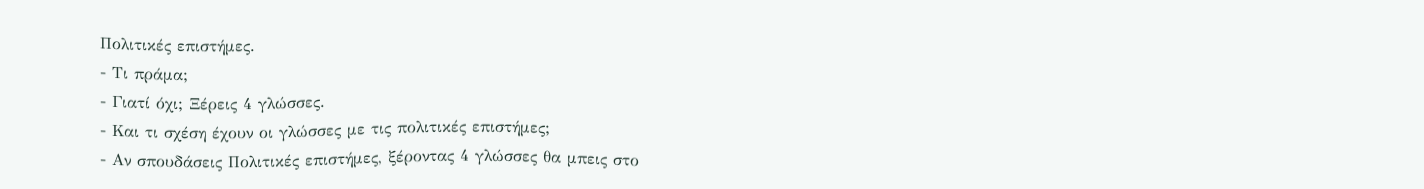Πολιτικές επιστήμες.
- Τι πράμα;
- Γιατί όχι; Ξέρεις 4 γλώσσες.
- Και τι σχέση έχουν οι γλώσσες με τις πολιτικές επιστήμες;
- Αν σπουδάσεις Πολιτικές επιστήμες, ξέροντας 4 γλώσσες θα μπεις στο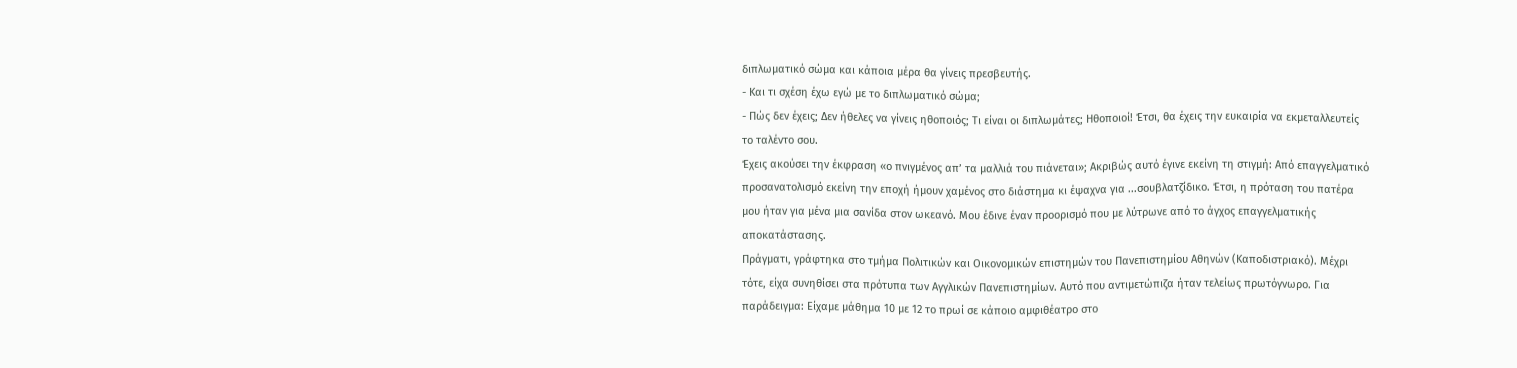διπλωματικό σώμα και κάποια μέρα θα γίνεις πρεσβευτής.
- Και τι σχέση έχω εγώ με το διπλωματικό σώμα;
- Πώς δεν έχεις; Δεν ήθελες να γίνεις ηθοποιός; Τι είναι οι διπλωμάτες; Ηθοποιοί! Έτσι, θα έχεις την ευκαιρία να εκμεταλλευτείς το ταλέντο σου.
Έχεις ακούσει την έκφραση «ο πνιγμένος απ’ τα μαλλιά του πιάνεται»; Ακριβώς αυτό έγινε εκείνη τη στιγμή: Από επαγγελματικό προσανατολισμό εκείνη την εποχή ήμουν χαμένος στο διάστημα κι έψαχνα για ...σουβλατζίδικο. Έτσι, η πρόταση του πατέρα μου ήταν για μένα μια σανίδα στον ωκεανό. Μου έδινε έναν προορισμό που με λύτρωνε από το άγχος επαγγελματικής αποκατάστασης.
Πράγματι, γράφτηκα στο τμήμα Πολιτικών και Οικονομικών επιστημών του Πανεπιστημίου Αθηνών (Καποδιστριακό). Μέχρι τότε, είχα συνηθίσει στα πρότυπα των Αγγλικών Πανεπιστημίων. Αυτό που αντιμετώπιζα ήταν τελείως πρωτόγνωρο. Για παράδειγμα: Είχαμε μάθημα 10 με 12 το πρωί σε κάποιο αμφιθέατρο στο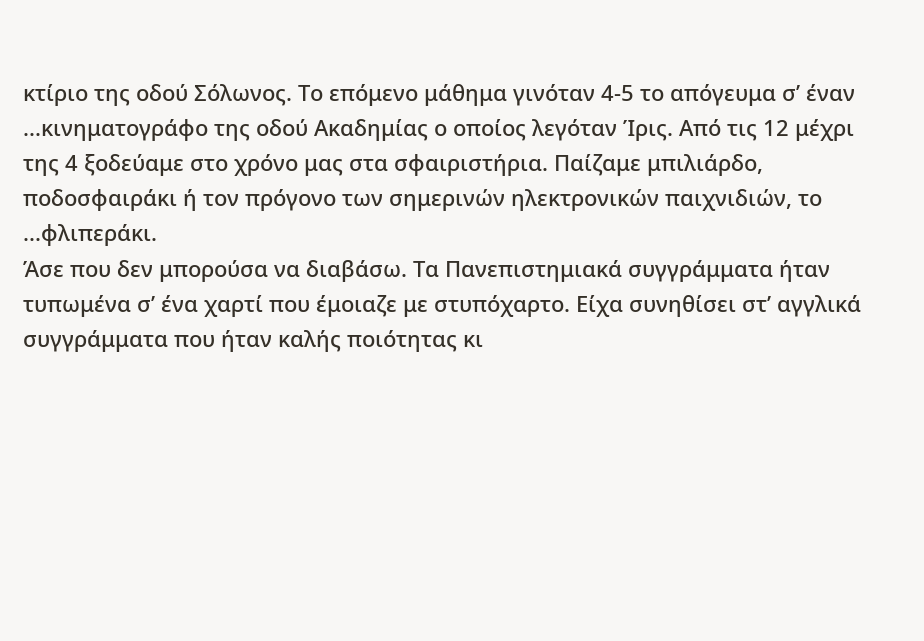κτίριο της οδού Σόλωνος. Το επόμενο μάθημα γινόταν 4-5 το απόγευμα σ’ έναν ...κινηματογράφο της οδού Ακαδημίας ο οποίος λεγόταν Ίρις. Από τις 12 μέχρι της 4 ξοδεύαμε στο χρόνο μας στα σφαιριστήρια. Παίζαμε μπιλιάρδο, ποδοσφαιράκι ή τον πρόγονο των σημερινών ηλεκτρονικών παιχνιδιών, το ...φλιπεράκι.
Άσε που δεν μπορούσα να διαβάσω. Τα Πανεπιστημιακά συγγράμματα ήταν τυπωμένα σ’ ένα χαρτί που έμοιαζε με στυπόχαρτο. Είχα συνηθίσει στ’ αγγλικά συγγράμματα που ήταν καλής ποιότητας κι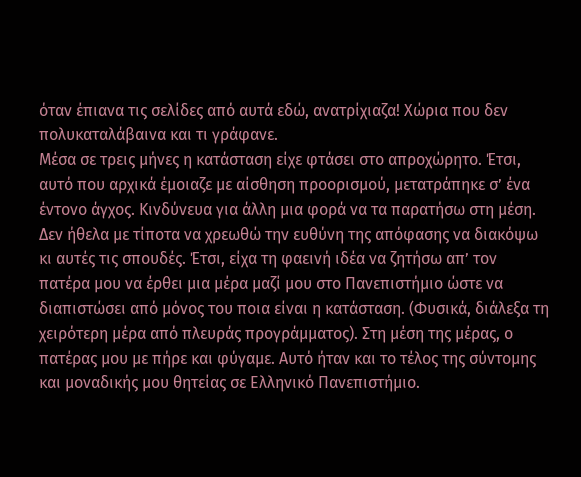όταν έπιανα τις σελίδες από αυτά εδώ, ανατρίχιαζα! Χώρια που δεν πολυκαταλάβαινα και τι γράφανε.
Μέσα σε τρεις μήνες η κατάσταση είχε φτάσει στο απροχώρητο. Έτσι, αυτό που αρχικά έμοιαζε με αίσθηση προορισμού, μετατράπηκε σ’ ένα έντονο άγχος. Κινδύνευα για άλλη μια φορά να τα παρατήσω στη μέση. Δεν ήθελα με τίποτα να χρεωθώ την ευθύνη της απόφασης να διακόψω κι αυτές τις σπουδές. Έτσι, είχα τη φαεινή ιδέα να ζητήσω απ’ τον πατέρα μου να έρθει μια μέρα μαζί μου στο Πανεπιστήμιο ώστε να διαπιστώσει από μόνος του ποια είναι η κατάσταση. (Φυσικά, διάλεξα τη χειρότερη μέρα από πλευράς προγράμματος). Στη μέση της μέρας, ο πατέρας μου με πήρε και φύγαμε. Αυτό ήταν και το τέλος της σύντομης και μοναδικής μου θητείας σε Ελληνικό Πανεπιστήμιο.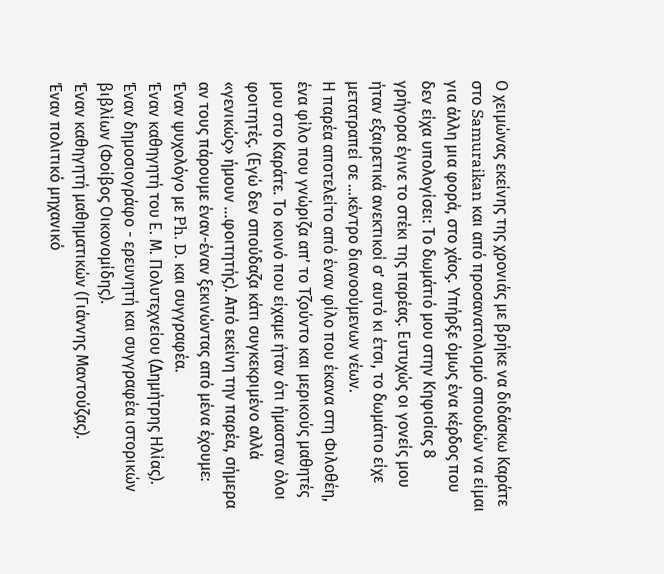Ο χειμώνας εκείνης της χρονιάς με βρήκε να διδάσκω Καράτε στο Samuraikan και από προσανατολισμό σπουδών να είμαι για άλλη μια φορά, στο χάος. Υπήρξε όμως ένα κέρδος που δεν είχα υπολογίσει: Το δωμάτιό μου στην Κηφισίας 8 γρήγορα έγινε το στέκι της παρέας. Ευτυχώς οι γονείς μου ήταν εξαιρετικά ανεκτικοί σ’ αυτό κι έτσι, το δωμάτιο είχε μετατραπεί σε ...κέντρο διανοούμενων νέων.
Η παρέα αποτελείτο από έναν φίλο που έκανα στη Φιλοθέη, ένα φίλο που γνώριζα απ’ το Τζούντο και μερικούς μαθητές μου στο Καράτε. Το κοινό που είχαμε ήταν ότι ήμασταν όλοι φοιτητές. (Εγώ δεν σπούδαζα κάτι συγκεκριμένο αλλά «γενικώς» ήμουν ...φοιτητής). Από εκείνη την παρέα, σήμερα αν τους πάρουμε έναν-έναν ξεκινώντας από μένα έχουμε:
Έναν ψυχολόγο με Ph. D. και συγγραφέα.
Έναν καθηγητή του Ε. Μ. Πολυτεχνείου (Δημήτρης Ηλίας).
Έναν δημοσιογράφο - ερευνητή και συγγραφέα ιστορικών βιβλίων (Φοίβος Οικονομίδης).
Έναν καθηγητή μαθηματικών (Γιάννης Μαντούζας).
Έναν πολιτικό μηχανικό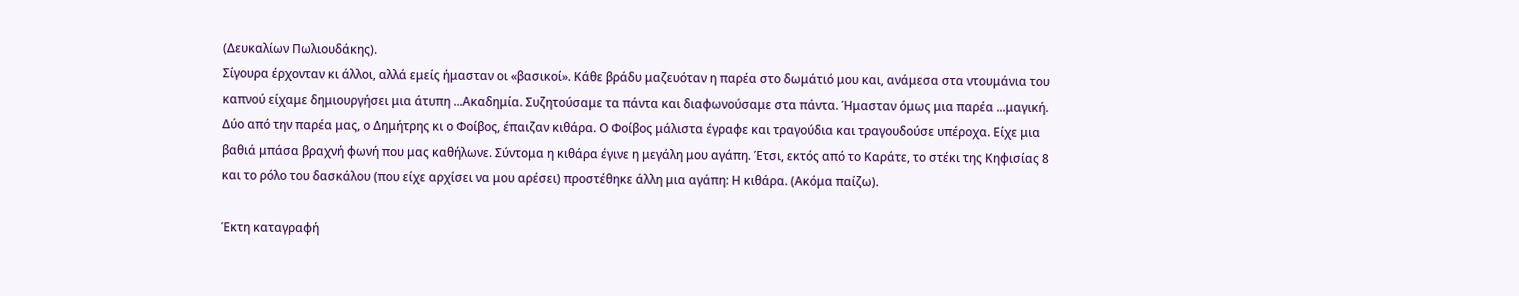(Δευκαλίων Πωλιουδάκης).
Σίγουρα έρχονταν κι άλλοι, αλλά εμείς ήμασταν οι «βασικοί». Κάθε βράδυ μαζευόταν η παρέα στο δωμάτιό μου και, ανάμεσα στα ντουμάνια του καπνού είχαμε δημιουργήσει μια άτυπη ...Ακαδημία. Συζητούσαμε τα πάντα και διαφωνούσαμε στα πάντα. Ήμασταν όμως μια παρέα ...μαγική.
Δύο από την παρέα μας, ο Δημήτρης κι ο Φοίβος, έπαιζαν κιθάρα. Ο Φοίβος μάλιστα έγραφε και τραγούδια και τραγουδούσε υπέροχα. Είχε μια βαθιά μπάσα βραχνή φωνή που μας καθήλωνε. Σύντομα η κιθάρα έγινε η μεγάλη μου αγάπη. Έτσι, εκτός από το Καράτε, το στέκι της Κηφισίας 8 και το ρόλο του δασκάλου (που είχε αρχίσει να μου αρέσει) προστέθηκε άλλη μια αγάπη: Η κιθάρα. (Ακόμα παίζω).

Έκτη καταγραφή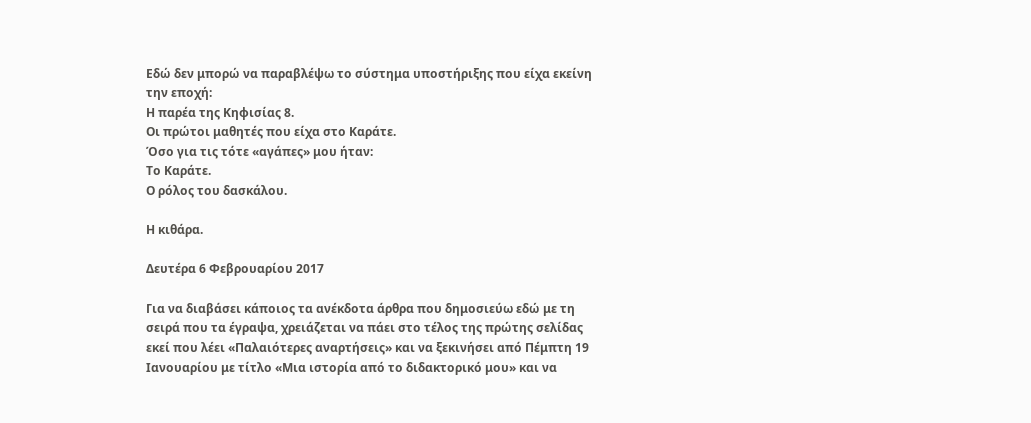Εδώ δεν μπορώ να παραβλέψω το σύστημα υποστήριξης που είχα εκείνη την εποχή:
Η παρέα της Κηφισίας 8.
Οι πρώτοι μαθητές που είχα στο Καράτε.
Όσο για τις τότε «αγάπες» μου ήταν:
Το Καράτε.
Ο ρόλος του δασκάλου.

Η κιθάρα.

Δευτέρα 6 Φεβρουαρίου 2017

Για να διαβάσει κάποιος τα ανέκδοτα άρθρα που δημοσιεύω εδώ με τη σειρά που τα έγραψα, χρειάζεται να πάει στο τέλος της πρώτης σελίδας εκεί που λέει «Παλαιότερες αναρτήσεις» και να ξεκινήσει από Πέμπτη 19 Ιανουαρίου με τίτλο «Μια ιστορία από το διδακτορικό μου» και να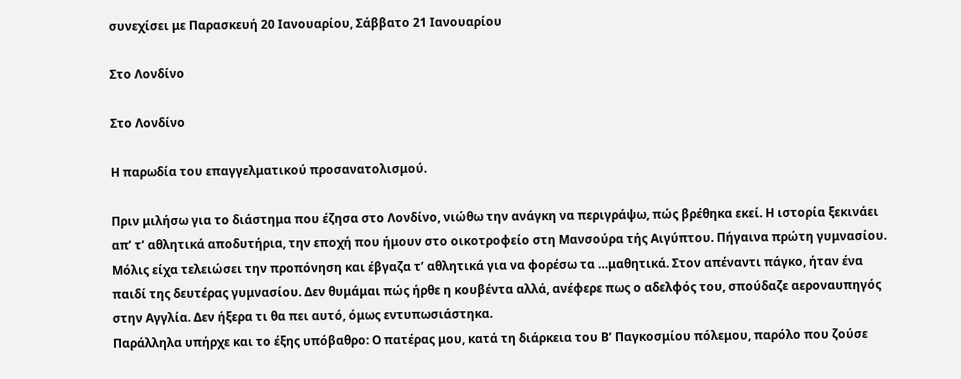συνεχίσει με Παρασκευή 20 Ιανουαρίου, Σάββατο 21 Ιανουαρίου

Στο Λονδίνο

Στο Λονδίνο

Η παρωδία του επαγγελματικού προσανατολισμού.

Πριν μιλήσω για το διάστημα που έζησα στο Λονδίνο, νιώθω την ανάγκη να περιγράψω, πώς βρέθηκα εκεί. Η ιστορία ξεκινάει απ’ τ’ αθλητικά αποδυτήρια, την εποχή που ήμουν στο οικοτροφείο στη Μανσούρα τής Αιγύπτου. Πήγαινα πρώτη γυμνασίου. Μόλις είχα τελειώσει την προπόνηση και έβγαζα τ’ αθλητικά για να φορέσω τα …μαθητικά. Στον απέναντι πάγκο, ήταν ένα παιδί της δευτέρας γυμνασίου. Δεν θυμάμαι πώς ήρθε η κουβέντα αλλά, ανέφερε πως ο αδελφός του, σπούδαζε αεροναυπηγός στην Αγγλία. Δεν ήξερα τι θα πει αυτό, όμως εντυπωσιάστηκα.
Παράλληλα υπήρχε και το έξης υπόβαθρο: Ο πατέρας μου, κατά τη διάρκεια του Β’ Παγκοσμίου πόλεμου, παρόλο που ζούσε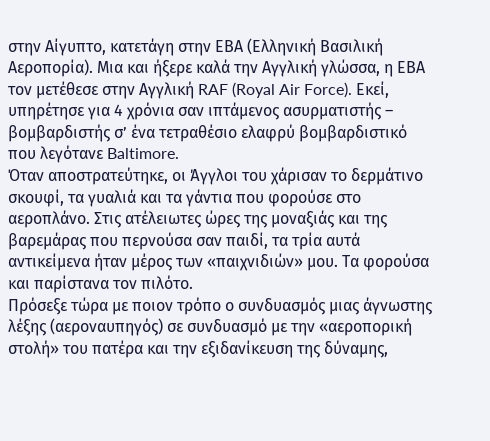στην Αίγυπτο, κατετάγη στην ΕΒΑ (Ελληνική Βασιλική Αεροπορία). Μια και ήξερε καλά την Αγγλική γλώσσα, η ΕΒΑ τον μετέθεσε στην Αγγλική RAF (Royal Air Force). Εκεί, υπηρέτησε για 4 χρόνια σαν ιπτάμενος ασυρματιστής – βομβαρδιστής σ’ ένα τετραθέσιο ελαφρύ βομβαρδιστικό που λεγότανε Baltimore.
Όταν αποστρατεύτηκε, οι Άγγλοι του χάρισαν το δερμάτινο σκουφί, τα γυαλιά και τα γάντια που φορούσε στο αεροπλάνο. Στις ατέλειωτες ώρες της μοναξιάς και της βαρεμάρας που περνούσα σαν παιδί, τα τρία αυτά αντικείμενα ήταν μέρος των «παιχνιδιών» μου. Τα φορούσα και παρίστανα τον πιλότο.
Πρόσεξε τώρα με ποιον τρόπο ο συνδυασμός μιας άγνωστης λέξης (αεροναυπηγός) σε συνδυασμό με την «αεροπορική στολή» του πατέρα και την εξιδανίκευση της δύναμης,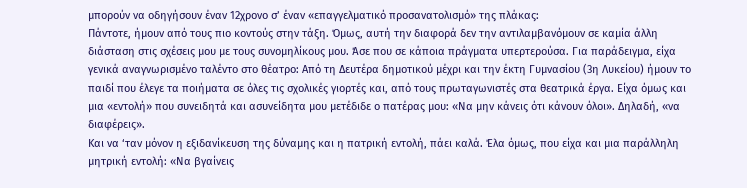μπορούν να οδηγήσουν έναν 12χρονο σ’ έναν «επαγγελματικό προσανατολισμό» της πλάκας:
Πάντοτε, ήμουν από τους πιο κοντούς στην τάξη. Όμως, αυτή την διαφορά δεν την αντιλαμβανόμουν σε καμία άλλη διάσταση στις σχέσεις μου με τους συνομηλίκους μου. Άσε που σε κάποια πράγματα υπερτερούσα. Για παράδειγμα, είχα γενικά αναγνωρισμένο ταλέντο στο θέατρο: Από τη Δευτέρα δημοτικού μέχρι και την έκτη Γυμνασίου (3η Λυκείου) ήμουν το παιδί που έλεγε τα ποιήματα σε όλες τις σχολικές γιορτές και, από τους πρωταγωνιστές στα θεατρικά έργα. Είχα όμως και μια «εντολή» που συνειδητά και ασυνείδητα μου μετέδιδε ο πατέρας μου: «Να μην κάνεις ότι κάνουν όλοι». Δηλαδή, «να διαφέρεις».
Και να ‘ταν μόνον η εξιδανίκευση της δύναμης και η πατρική εντολή, πάει καλά. Έλα όμως, που είχα και μια παράλληλη μητρική εντολή: «Να βγαίνεις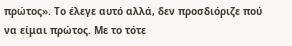πρώτος». Το έλεγε αυτό αλλά, δεν προσδιόριζε πού να είμαι πρώτος. Με το τότε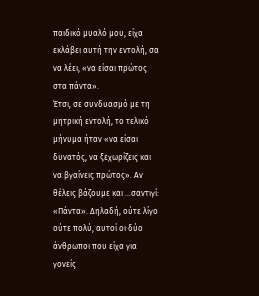παιδικό μυαλό μου, είχα εκλάβει αυτή την εντολή, σα να λέει, «να είσαι πρώτος στα πάντα».
Έτσι, σε συνδυασμό με τη μητρική εντολή, το τελικό μήνυμα ήταν «να είσαι δυνατός, να ξεχωρίζεις και να βγαίνεις πρώτος». Αν θέλεις βάζουμε και …σαντιγί: «Πάντα». Δηλαδή, ούτε λίγο ούτε πολύ, αυτοί οι δύο άνθρωποι που είχα για γονείς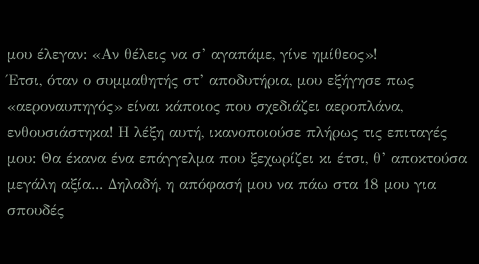μου έλεγαν: «Αν θέλεις να σ’ αγαπάμε, γίνε ημίθεος»!
Έτσι, όταν ο συμμαθητής στ’ αποδυτήρια, μου εξήγησε πως «αεροναυπηγός» είναι κάποιος που σχεδιάζει αεροπλάνα, ενθουσιάστηκα! Η λέξη αυτή, ικανοποιούσε πλήρως τις επιταγές μου: Θα έκανα ένα επάγγελμα που ξεχωρίζει κι έτσι, θ’ αποκτούσα μεγάλη αξία... Δηλαδή, η απόφασή μου να πάω στα 18 μου για σπουδές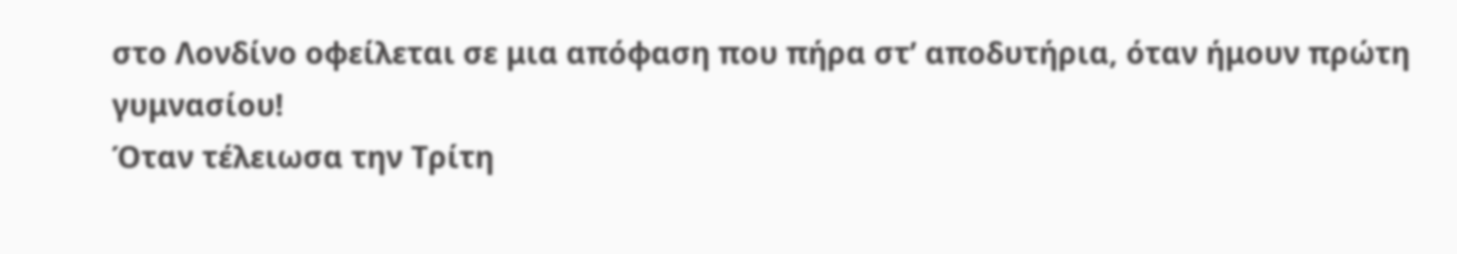στο Λονδίνο οφείλεται σε μια απόφαση που πήρα στ’ αποδυτήρια, όταν ήμουν πρώτη γυμνασίου!
Όταν τέλειωσα την Τρίτη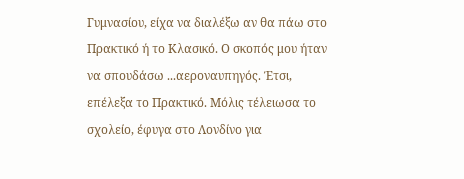Γυμνασίου, είχα να διαλέξω αν θα πάω στο Πρακτικό ή το Κλασικό. Ο σκοπός μου ήταν να σπουδάσω ...αεροναυπηγός. Έτσι, επέλεξα το Πρακτικό. Μόλις τέλειωσα το σχολείο, έφυγα στο Λονδίνο για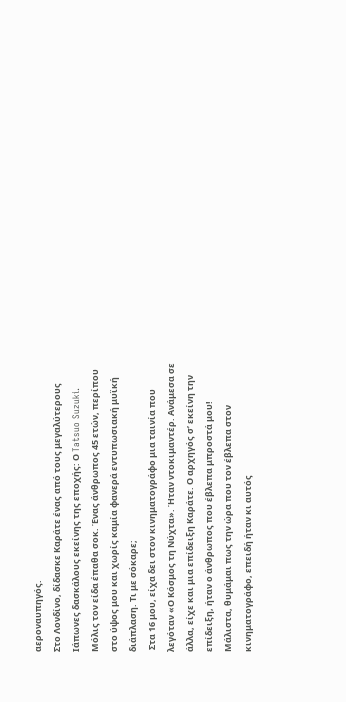αεροναυπηγός.
Στο Λονδίνο, δίδασκε Καράτε ένας από τους μεγαλύτερους Ιάπωνες δασκάλους εκείνης της εποχής: Ο Tatsuo Suzuki. Μόλις τον είδα έπαθα σοκ. Ένας άνθρωπος 45 ετών, περίπου στο ύψος μου και χωρίς καμία φανερά εντυπωσιακή μυϊκή διάπλαση. Τι με σόκαρε;
 Στα 16 μου, είχα δει στον κινηματογράφο μια ταινία που λεγόταν «Ο Κόσμος τη Νύχτα». Ήταν ντοκιμαντέρ. Ανάμεσα σε άλλα, είχε και μια επίδειξη Καράτε. Ο αρχηγός σ’ εκείνη την επίδειξη, ήταν ο άνθρωπος που έβλεπα μπροστά μου! Μάλιστα, θυμάμαι πως την ώρα που τον έβλεπα στον κινηματογράφο, επειδή ήταν κι αυτός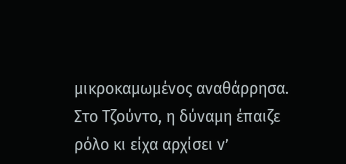μικροκαμωμένος αναθάρρησα. Στο Τζούντο, η δύναμη έπαιζε ρόλο κι είχα αρχίσει ν’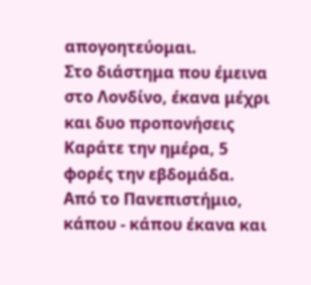απογοητεύομαι.
Στο διάστημα που έμεινα στο Λονδίνο, έκανα μέχρι και δυο προπονήσεις Καράτε την ημέρα, 5 φορές την εβδομάδα. Από το Πανεπιστήμιο, κάπου - κάπου έκανα και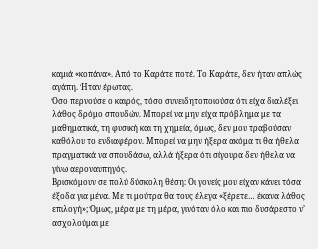καμιά «κοπάνα». Από το Καράτε ποτέ. Το Καράτε, δεν ήταν απλώς αγάπη. Ήταν έρωτας.
Όσο περνούσε ο καιρός, τόσο συνειδητοποιούσα ότι είχα διαλέξει λάθος δρόμο σπουδών. Μπορεί να μην είχα πρόβλημα με τα μαθηματικά, τη φυσική και τη χημεία, όμως, δεν μου τραβούσαν καθόλου το ενδιαφέρον. Μπορεί να μην ήξερα ακόμα τι θα ήθελα πραγματικά να σπουδάσω, αλλά ήξερα ότι σίγουρα δεν ήθελα να γίνω αεροναυπηγός.
Βρισκόμουν σε πολύ δύσκολη θέση: Οι γονείς μου είχαν κάνει τόσα έξοδα για μένα. Με τι μούτρα θα τους έλεγα «ξέρετε… έκανα λάθος επιλογή»; Όμως, μέρα με τη μέρα, γινόταν όλο και πιο δυσάρεστο ν’ ασχολούμαι με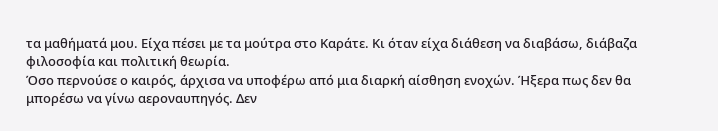τα μαθήματά μου. Είχα πέσει με τα μούτρα στο Καράτε. Κι όταν είχα διάθεση να διαβάσω, διάβαζα φιλοσοφία και πολιτική θεωρία.
Όσο περνούσε ο καιρός, άρχισα να υποφέρω από μια διαρκή αίσθηση ενοχών. Ήξερα πως δεν θα μπορέσω να γίνω αεροναυπηγός. Δεν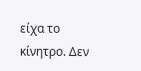είχα το κίνητρο. Δεν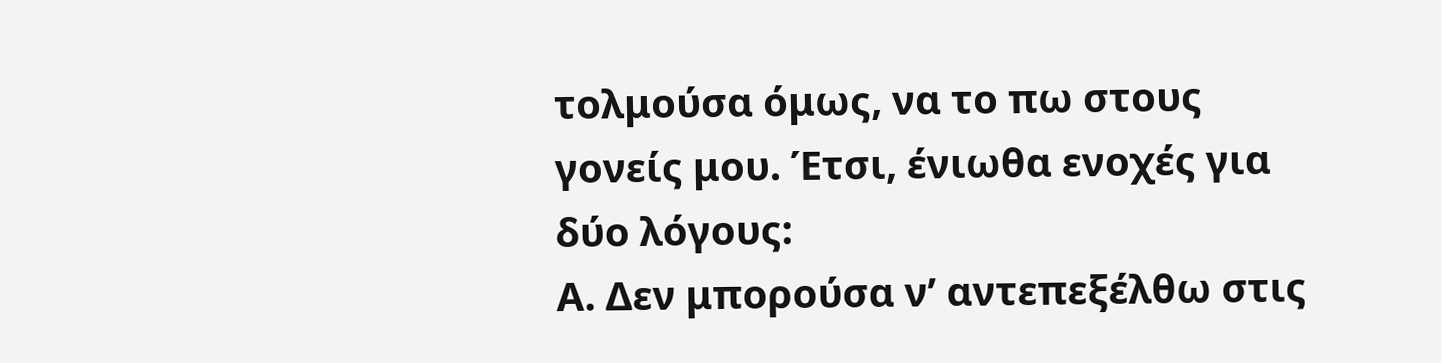τολμούσα όμως, να το πω στους γονείς μου. Έτσι, ένιωθα ενοχές για δύο λόγους:
Α. Δεν μπορούσα ν’ αντεπεξέλθω στις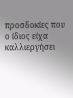προσδοκίες που ο ίδιος είχα καλλιεργήσει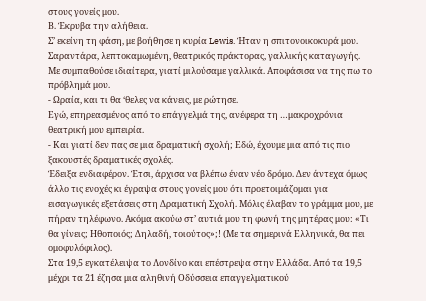στους γονείς μου.
Β. Έκρυβα την αλήθεια.
Σ’ εκείνη τη φάση, με βοήθησε η κυρία Lewis. Ήταν η σπιτονοικοκυρά μου. Σαραντάρα, λεπτοκαμωμένη, θεατρικός πράκτορας, γαλλικής καταγωγής. Με συμπαθούσε ιδιαίτερα, γιατί μιλούσαμε γαλλικά. Αποφάσισα να της πω το πρόβλημά μου.
- Ωραία, και τι θα ‘θελες να κάνεις, με ρώτησε.
Εγώ, επηρεασμένος από το επάγγελμά της, ανέφερα τη …μακροχρόνια θεατρική μου εμπειρία.
- Και γιατί δεν πας σε μια δραματική σχολή; Εδώ, έχουμε μια από τις πιο ξακουστές δραματικές σχολές.
Έδειξα ενδιαφέρον. Έτσι, άρχισα να βλέπω έναν νέο δρόμο. Δεν άντεχα όμως άλλο τις ενοχές κι έγραψα στους γονείς μου ότι προετοιμάζομαι για εισαγωγικές εξετάσεις στη Δραματική Σχολή. Μόλις έλαβαν το γράμμα μου, με πήραν τηλέφωνο. Ακόμα ακούω στ’ αυτιά μου τη φωνή της μητέρας μου: «Τι θα γίνεις; Ηθοποιός; Δηλαδή, τοιούτος»;! (Με τα σημερινά Ελληνικά, θα πει ομοφυλόφιλος).
Στα 19,5 εγκατέλειψα το Λονδίνο και επέστρεψα στην Ελλάδα. Από τα 19,5 μέχρι τα 21 έζησα μια αληθινή Οδύσσεια επαγγελματικού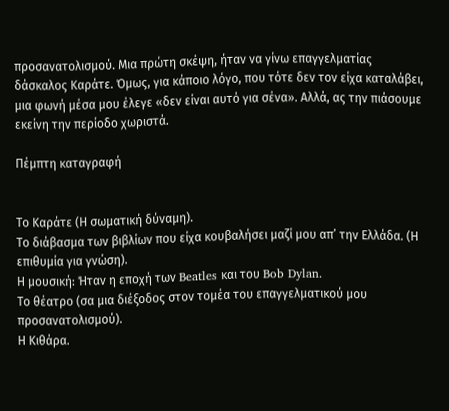προσανατολισμού. Μια πρώτη σκέψη, ήταν να γίνω επαγγελματίας δάσκαλος Καράτε. Όμως, για κάποιο λόγο, που τότε δεν τον είχα καταλάβει, μια φωνή μέσα μου έλεγε «δεν είναι αυτό για σένα». Αλλά, ας την πιάσουμε εκείνη την περίοδο χωριστά.

Πέμπτη καταγραφή


Το Καράτε (Η σωματική δύναμη).
Το διάβασμα των βιβλίων που είχα κουβαλήσει μαζί μου απ’ την Ελλάδα. (Η επιθυμία για γνώση).
Η μουσική: Ήταν η εποχή των Beatles και του Bob Dylan.
Το θέατρο (σα μια διέξοδος στον τομέα του επαγγελματικού μου προσανατολισμού).
Η Κιθάρα.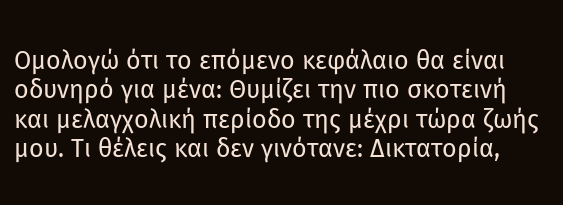Ομολογώ ότι το επόμενο κεφάλαιο θα είναι οδυνηρό για μένα: Θυμίζει την πιο σκοτεινή και μελαγχολική περίοδο της μέχρι τώρα ζωής μου. Τι θέλεις και δεν γινότανε: Δικτατορία,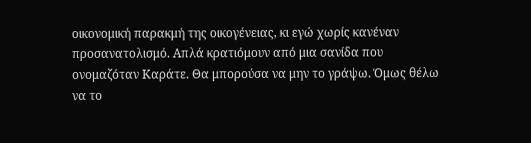οικονομική παρακμή της οικογένειας, κι εγώ χωρίς κανέναν προσανατολισμό. Απλά κρατιόμουν από μια σανίδα που ονομαζόταν Καράτε. Θα μπορούσα να μην το γράψω. Όμως θέλω να το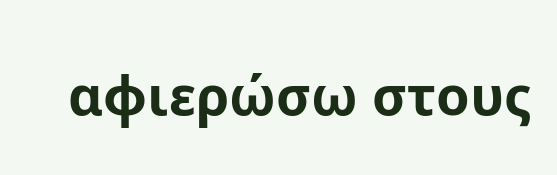αφιερώσω στους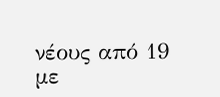νέους από 19 με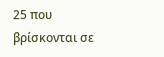25 που βρίσκονται σε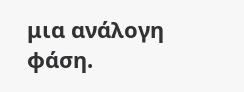μια ανάλογη φάση.